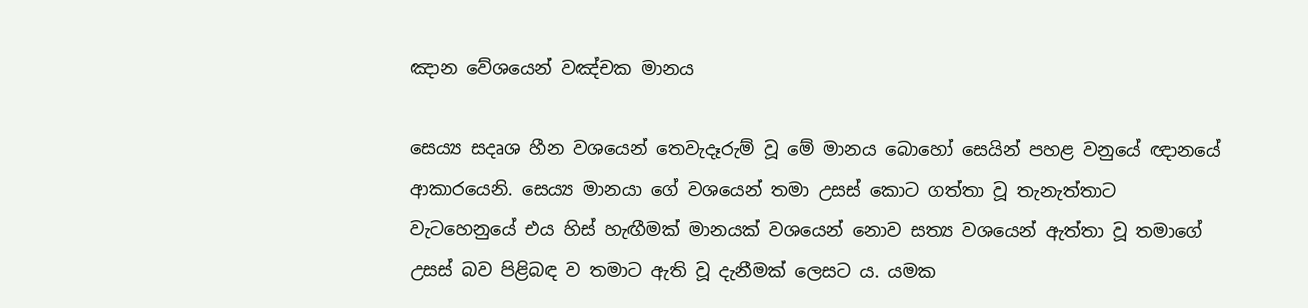ඤාන වේශයෙන් වඤ්චක මානය

සෙය්‍ය සදෘශ හීන වශයෙන් තෙවැදෑරුම් වූ මේ මානය බොහෝ සෙයින් පහළ වනුයේ ඥානයේ ආකාරයෙනි. සෙය්‍ය මානයා ගේ වශයෙන් තමා උසස් කොට ගත්තා වූ තැනැත්තාට වැටහෙනුයේ එය හිස් හැඟීමක් මානයක් වශයෙන් නොව සත්‍ය වශයෙන් ඇත්තා වූ තමාගේ උසස් බව පිළිබඳ ව තමාට ඇති වූ දැනීමක් ලෙසට ය. යමක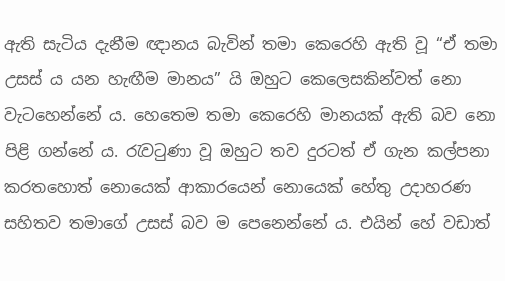ඇති සැටිය දැනීම ඥානය බැවින් තමා කෙරෙහි ඇති වූ “ඒ තමා උසස් ය යන හැඟීම මානය” යි ඔහුට කෙලෙසකින්වත් නො වැටහෙන්නේ ය. හෙතෙම තමා කෙරෙහි මානයක් ඇති බව නො පිළි ගන්නේ ය. රැවටුණා වූ ඔහුට තව දුරටත් ඒ ගැන කල්පනා කරතහොත් නොයෙක් ආකාරයෙන් නොයෙක් හේතු උදාහරණ සහිතව තමාගේ උසස් බව ම පෙනෙන්නේ ය. එයින් හේ වඩාත්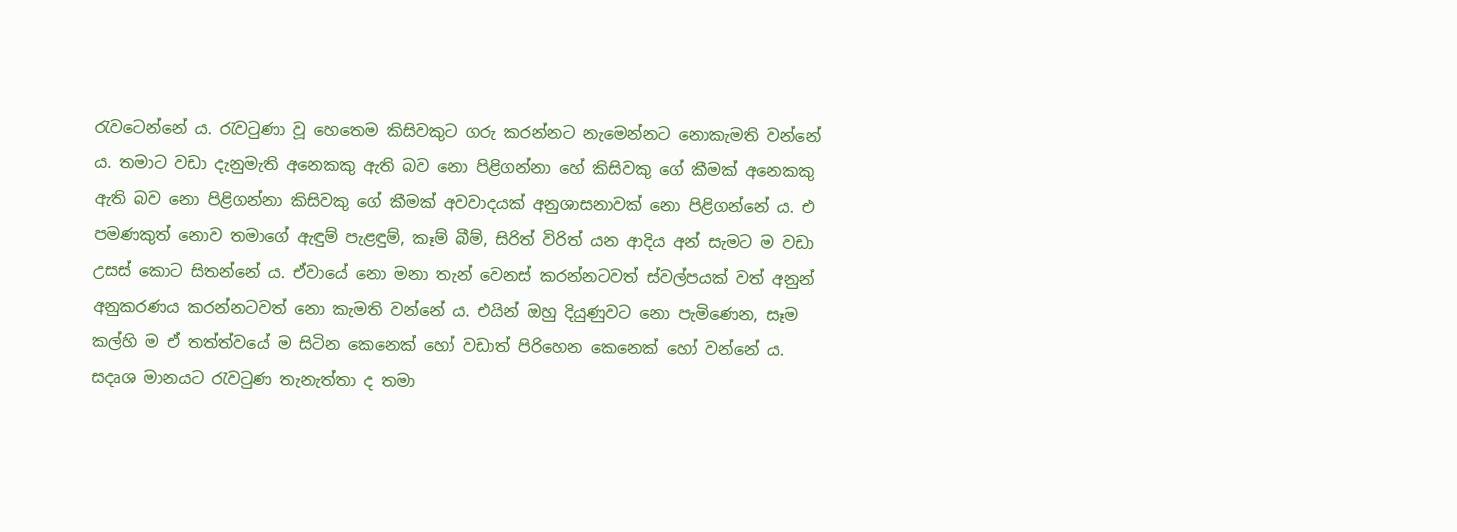රැවටෙන්නේ ය. රැවටුණා වූ හෙතෙම කිසිවකුට ගරු කරන්නට නැමෙන්නට නොකැමති වන්නේ ය. තමාට වඩා දැනුමැති අනෙකකු ඇති බව නො පිළිගන්නා හේ කිසිවකු ගේ කීමක් අනෙකකු ඇති බව නො පිළිගන්නා කිසිවකු ගේ කීමක් අවවාදයක් අනුශාසනාවක් නො පිළිගන්නේ ය. එ පමණකුත් නොව තමාගේ ඇඳුම් පැළඳුම්, කෑම් බීම්, සිරිත් විරිත් යන ආදිය අන් සැමට ම වඩා උසස් කොට සිතන්නේ ය. ඒවායේ නො මනා තැන් වෙනස් කරන්නටවත් ස්වල්පයක් වත් අනුන් අනුකරණය කරන්නටවත් නො කැමති වන්නේ ය. එයින් ඔහු දියුණුවට නො පැමිණෙන, සෑම කල්හි ම ඒ තත්ත්වයේ ම සිටින කෙනෙක් හෝ වඩාත් පිරිහෙන කෙනෙක් හෝ වන්නේ ය. සදෘශ මානයට රැවටුණ තැනැත්තා ද තමා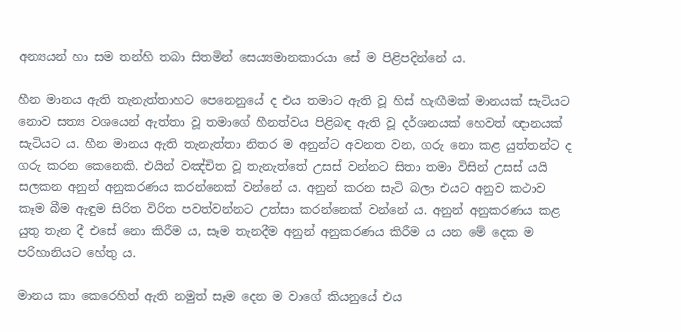අන්‍යයන් හා සම තන්හි තබා සිතමින් සෙය්‍යමානකාරයා සේ ම පිළිපදින්නේ ය.

හීන මානය ඇති තැනැත්තාහට පෙනෙනුයේ ද එය තමාට ඇති වූ හිස් හැඟීමක් මානයක් සැටියට නොව සත්‍ය වශයෙන් ඇත්තා වූ තමාගේ හීනත්වය පිළිබඳ ඇති වූ දර්ශනයක් හෙවත් ඥානයක් සැටියට ය. හීන මානය ඇති තැනැත්තා නිතර ම අනුන්ට අවනත වන, ගරු නො කළ යුත්තන්ට ද ගරු කරන කෙනෙකි. එයින් වඤ්චිත වූ තැනැත්තේ උසස් වන්නට සිතා තමා විසින් උසස් යයි සලකන අනුන් අනුකරණය කරන්නෙක් වන්නේ ය. අනුන් කරන සැටි බලා එයට අනුව කථාව කෑම බීම ඇඳුම සිරිත විරිත පවත්වන්නට උත්සා කරන්නෙක් වන්නේ ය. අනුන් අනුකරණය කළ යුතු තැන දී එසේ නො කිරීම ය, සෑම තැනදීම අනුන් අනුකරණය කිරීම ය යන මේ දෙක ම පරිහානියට හේතු ය.

මානය කා කෙරෙහිත් ඇති නමුත් සෑම දෙන ම වාගේ කියනුයේ එය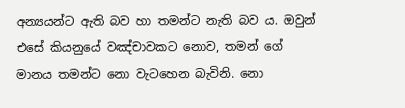අන්‍යයන්ට ඇති බව හා තමන්ට නැති බව ය. ඔවුන් එසේ කියනුයේ වඤ්චාවකට නොව, තමන් ගේ මානය තමන්ට නො වැටහෙන බැවිනි. නො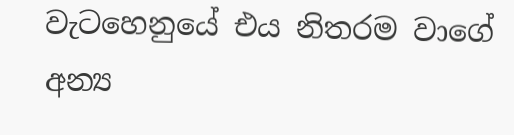වැටහෙනුයේ එය නිතරම වාගේ අන්‍ය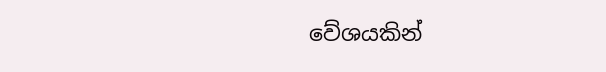වේශයකින්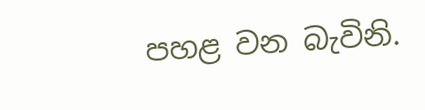පහළ වන බැවිනි.